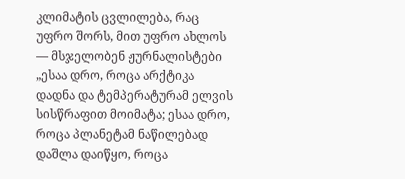კლიმატის ცვლილება, რაც უფრო შორს, მით უფრო ახლოს — მსჯელობენ ჟურნალისტები
„ესაა დრო, როცა არქტიკა დადნა და ტემპერატურამ ელვის სისწრაფით მოიმატა; ესაა დრო, როცა პლანეტამ ნაწილებად დაშლა დაიწყო, როცა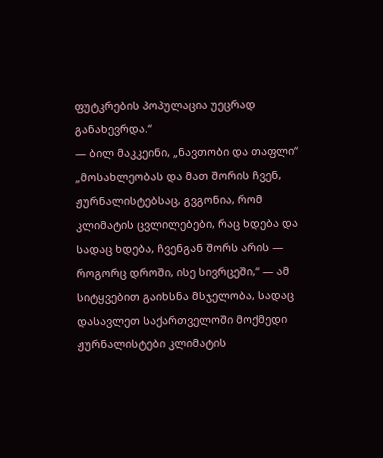ფუტკრების პოპულაცია უეცრად განახევრდა.“
— ბილ მაკკეინი, „ნავთობი და თაფლი“
„მოსახლეობას და მათ შორის ჩვენ, ჟურნალისტებსაც, გვგონია, რომ კლიმატის ცვლილებები, რაც ხდება და სადაც ხდება, ჩვენგან შორს არის — როგორც დროში, ისე სივრცეში,“ — ამ სიტყვებით გაიხსნა მსჯელობა, სადაც დასავლეთ საქართველოში მოქმედი ჟურნალისტები კლიმატის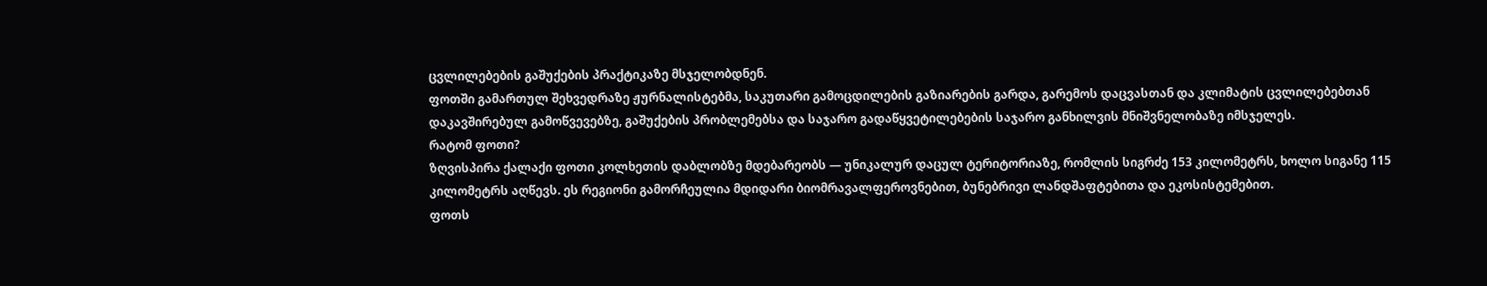ცვლილებების გაშუქების პრაქტიკაზე მსჯელობდნენ.
ფოთში გამართულ შეხვედრაზე ჟურნალისტებმა, საკუთარი გამოცდილების გაზიარების გარდა, გარემოს დაცვასთან და კლიმატის ცვლილებებთან დაკავშირებულ გამოწვევებზე, გაშუქების პრობლემებსა და საჯარო გადაწყვეტილებების საჯარო განხილვის მნიშვნელობაზე იმსჯელეს.
რატომ ფოთი?
ზღვისპირა ქალაქი ფოთი კოლხეთის დაბლობზე მდებარეობს — უნიკალურ დაცულ ტერიტორიაზე, რომლის სიგრძე 153 კილომეტრს, ხოლო სიგანე 115 კილომეტრს აღწევს. ეს რეგიონი გამორჩეულია მდიდარი ბიომრავალფეროვნებით, ბუნებრივი ლანდშაფტებითა და ეკოსისტემებით.
ფოთს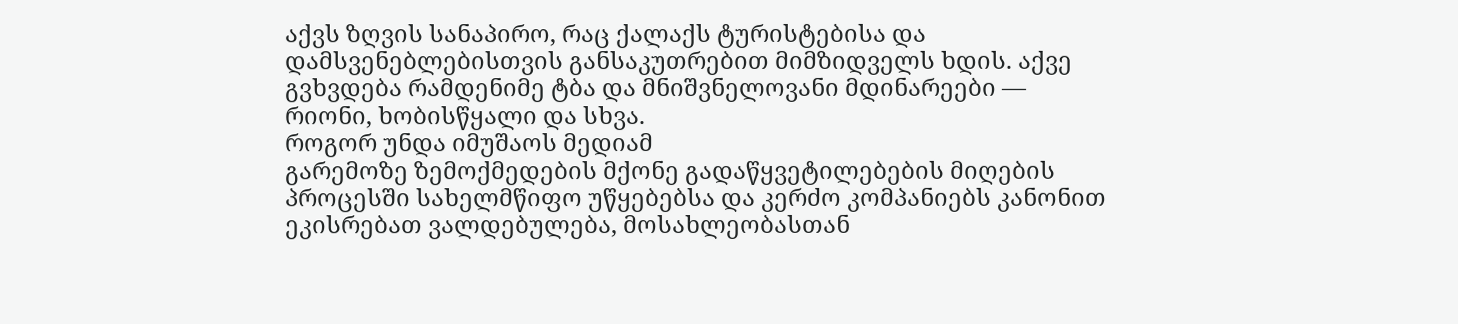აქვს ზღვის სანაპირო, რაც ქალაქს ტურისტებისა და დამსვენებლებისთვის განსაკუთრებით მიმზიდველს ხდის. აქვე გვხვდება რამდენიმე ტბა და მნიშვნელოვანი მდინარეები — რიონი, ხობისწყალი და სხვა.
როგორ უნდა იმუშაოს მედიამ
გარემოზე ზემოქმედების მქონე გადაწყვეტილებების მიღების პროცესში სახელმწიფო უწყებებსა და კერძო კომპანიებს კანონით ეკისრებათ ვალდებულება, მოსახლეობასთან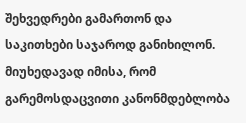შეხვედრები გამართონ და საკითხები საჯაროდ განიხილონ. მიუხედავად იმისა, რომ გარემოსდაცვითი კანონმდებლობა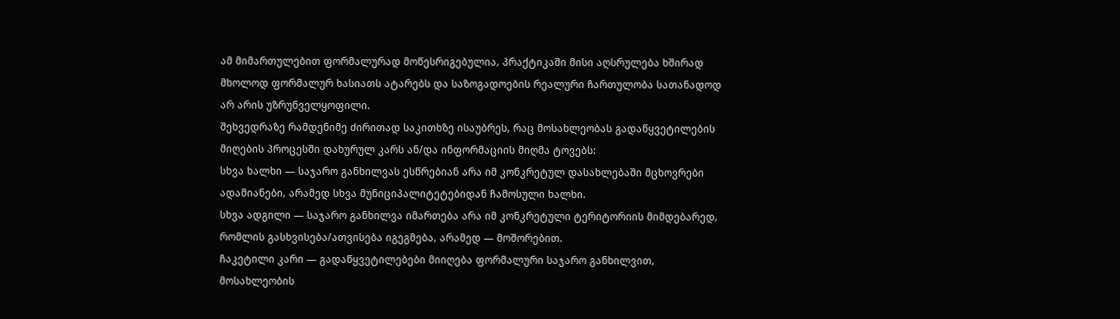ამ მიმართულებით ფორმალურად მოწესრიგებულია, პრაქტიკაში მისი აღსრულება ხშირად მხოლოდ ფორმალურ ხასიათს ატარებს და საზოგადოების რეალური ჩართულობა სათანადოდ არ არის უზრუნველყოფილი.
შეხვედრაზე რამდენიმე ძირითად საკითხზე ისაუბრეს, რაც მოსახლეობას გადაწყვეტილების მიღების პროცესში დახურულ კარს ან/და ინფორმაციის მიღმა ტოვებს:
სხვა ხალხი — საჯარო განხილვას ესწრებიან არა იმ კონკრეტულ დასახლებაში მცხოვრები ადამიანები, არამედ სხვა მუნიციპალიტეტებიდან ჩამოსული ხალხი.
სხვა ადგილი — საჯარო განხილვა იმართება არა იმ კონკრეტული ტერიტორიის მიმდებარედ, რომლის გასხვისება/ათვისება იგეგმება, არამედ — მოშორებით.
ჩაკეტილი კარი — გადაწყვეტილებები მიიღება ფორმალური საჯარო განხილვით, მოსახლეობის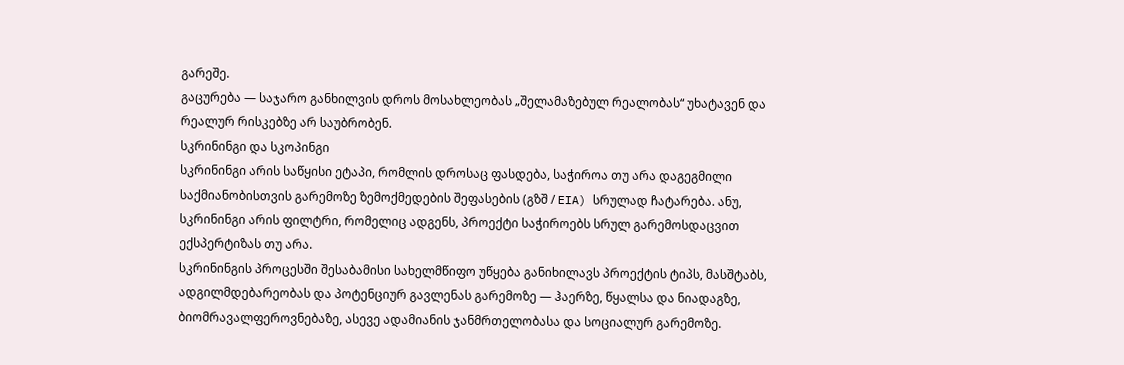გარეშე.
გაცურება — საჯარო განხილვის დროს მოსახლეობას „შელამაზებულ რეალობას“ უხატავენ და რეალურ რისკებზე არ საუბრობენ.
სკრინინგი და სკოპინგი
სკრინინგი არის საწყისი ეტაპი, რომლის დროსაც ფასდება, საჭიროა თუ არა დაგეგმილი საქმიანობისთვის გარემოზე ზემოქმედების შეფასების (გზშ / EIA) სრულად ჩატარება. ანუ, სკრინინგი არის ფილტრი, რომელიც ადგენს, პროექტი საჭიროებს სრულ გარემოსდაცვით ექსპერტიზას თუ არა.
სკრინინგის პროცესში შესაბამისი სახელმწიფო უწყება განიხილავს პროექტის ტიპს, მასშტაბს, ადგილმდებარეობას და პოტენციურ გავლენას გარემოზე — ჰაერზე, წყალსა და ნიადაგზე, ბიომრავალფეროვნებაზე, ასევე ადამიანის ჯანმრთელობასა და სოციალურ გარემოზე.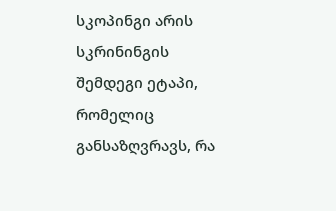სკოპინგი არის სკრინინგის შემდეგი ეტაპი, რომელიც განსაზღვრავს, რა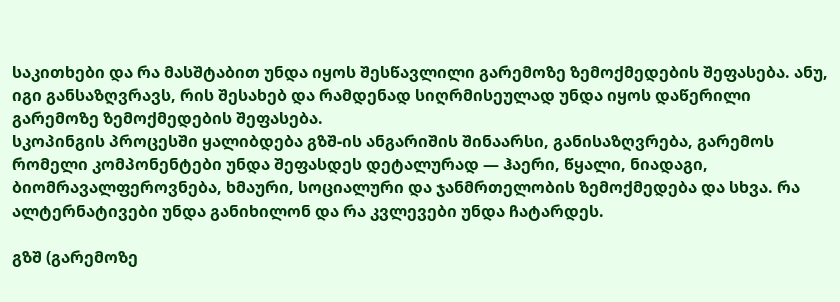საკითხები და რა მასშტაბით უნდა იყოს შესწავლილი გარემოზე ზემოქმედების შეფასება. ანუ, იგი განსაზღვრავს, რის შესახებ და რამდენად სიღრმისეულად უნდა იყოს დაწერილი გარემოზე ზემოქმედების შეფასება.
სკოპინგის პროცესში ყალიბდება გზშ-ის ანგარიშის შინაარსი, განისაზღვრება, გარემოს რომელი კომპონენტები უნდა შეფასდეს დეტალურად — ჰაერი, წყალი, ნიადაგი, ბიომრავალფეროვნება, ხმაური, სოციალური და ჯანმრთელობის ზემოქმედება და სხვა. რა ალტერნატივები უნდა განიხილონ და რა კვლევები უნდა ჩატარდეს.

გზშ (გარემოზე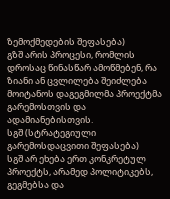ზემოქმედების შეფასება)
გზშ არის პროცესი, რომლის დროსაც წინასწარ ამოწმებენ, რა ზიანი ან ცვლილება შეიძლება მოიტანოს დაგეგმილმა პროექტმა გარემოსთვის და ადამიანებისთვის.
სგშ (სტრატეგიული გარემოსდაცვითი შეფასება)
სგშ არ ეხება ერთ კონკრეტულ პროექტს, არამედ პოლიტიკებს, გეგმებსა და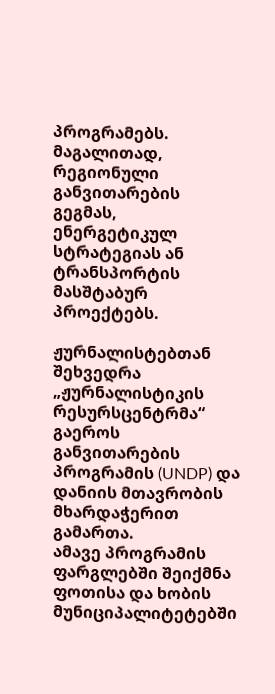პროგრამებს. მაგალითად, რეგიონული განვითარების გეგმას, ენერგეტიკულ სტრატეგიას ან ტრანსპორტის მასშტაბურ პროექტებს.

ჟურნალისტებთან შეხვედრა „ჟურნალისტიკის რესურსცენტრმა“ გაეროს განვითარების პროგრამის (UNDP) და დანიის მთავრობის მხარდაჭერით გამართა.
ამავე პროგრამის ფარგლებში შეიქმნა ფოთისა და ხობის მუნიციპალიტეტებში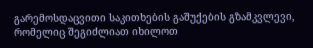გარემოსდაცვითი საკითხების გაშუქების გზამკვლევი, რომელიც შეგიძლიათ იხილოთ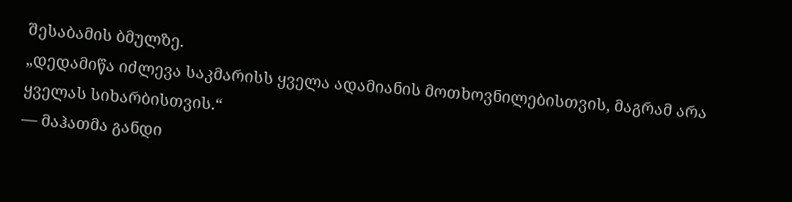შესაბამის ბმულზე.
„დედამიწა იძლევა საკმარისს ყველა ადამიანის მოთხოვნილებისთვის, მაგრამ არა ყველას სიხარბისთვის.“
— მაჰათმა განდი